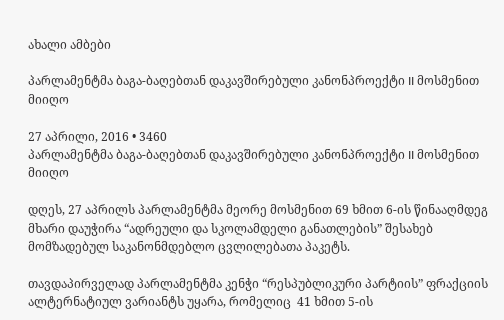ახალი ამბები

პარლამენტმა ბაგა-ბაღებთან დაკავშირებული კანონპროექტი II მოსმენით მიიღო

27 აპრილი, 2016 • 3460
პარლამენტმა ბაგა-ბაღებთან დაკავშირებული კანონპროექტი II მოსმენით მიიღო

დღეს, 27 აპრილს პარლამენტმა მეორე მოსმენით 69 ხმით 6-ის წინააღმდეგ მხარი დაუჭირა “ადრეული და სკოლამდელი განათლების” შესახებ მომზადებულ საკანონმდებლო ცვლილებათა პაკეტს.

თავდაპირველად პარლამენტმა კენჭი “რესპუბლიკური პარტიის” ფრაქციის ალტერნატიულ ვარიანტს უყარა, რომელიც  41 ხმით 5-ის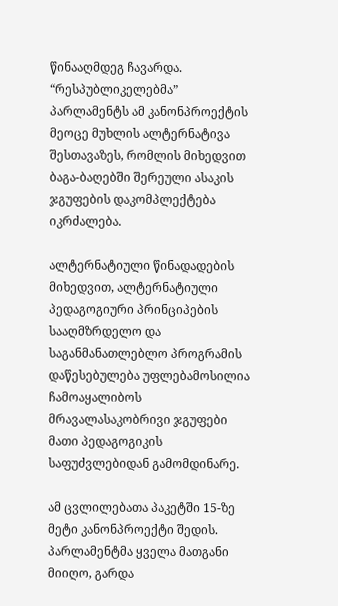წინააღმდეგ ჩავარდა. “რესპუბლიკელებმა” პარლამენტს ამ კანონპროექტის მეოცე მუხლის ალტერნატივა შესთავაზეს, რომლის მიხედვით ბაგა-ბაღებში შერეული ასაკის ჯგუფების დაკომპლექტება იკრძალება.

ალტერნატიული წინადადების მიხედვით, ალტერნატიული პედაგოგიური პრინციპების  სააღმზრდელო და საგანმანათლებლო პროგრამის  დაწესებულება უფლებამოსილია ჩამოაყალიბოს მრავალასაკობრივი ჯგუფები მათი პედაგოგიკის საფუძვლებიდან გამომდინარე.

ამ ცვლილებათა პაკეტში 15-ზე მეტი კანონპროექტი შედის. პარლამენტმა ყველა მათგანი მიიღო, გარდა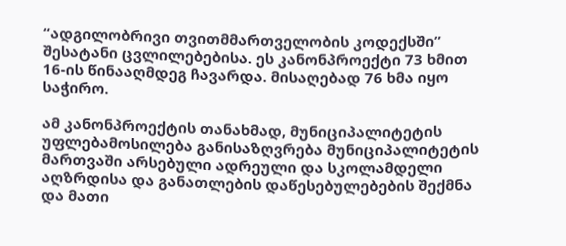“ადგილობრივი თვითმმართველობის კოდექსში” შესატანი ცვლილებებისა. ეს კანონპროექტი 73 ხმით 16-ის წინააღმდეგ ჩავარდა. მისაღებად 76 ხმა იყო საჭირო.

ამ კანონპროექტის თანახმად, მუნიციპალიტეტის უფლებამოსილება განისაზღვრება მუნიციპალიტეტის  მართვაში არსებული ადრეული და სკოლამდელი აღზრდისა და განათლების დაწესებულებების შექმნა და მათი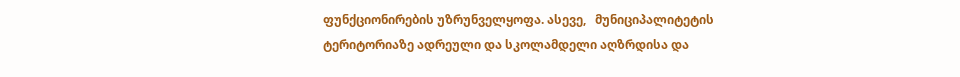ფუნქციონირების უზრუნველყოფა. ასევე,   მუნიციპალიტეტის ტერიტორიაზე ადრეული და სკოლამდელი აღზრდისა და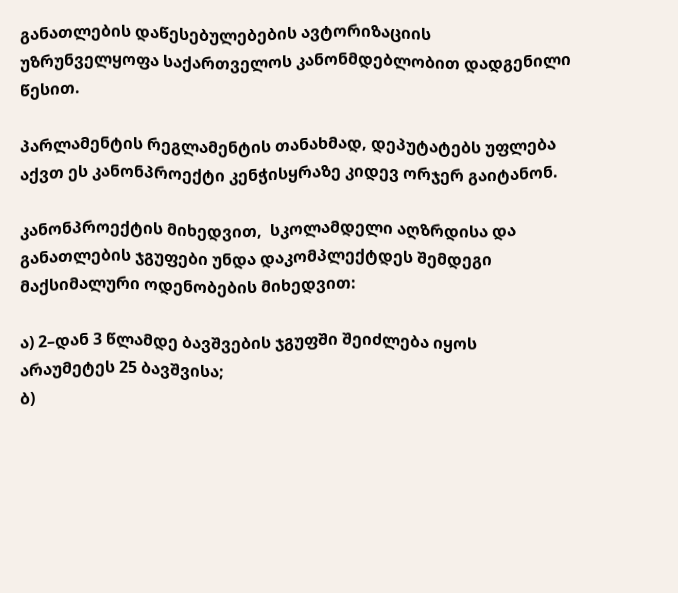განათლების დაწესებულებების ავტორიზაციის უზრუნველყოფა საქართველოს კანონმდებლობით დადგენილი წესით.

პარლამენტის რეგლამენტის თანახმად, დეპუტატებს უფლება აქვთ ეს კანონპროექტი კენჭისყრაზე კიდევ ორჯერ გაიტანონ.

კანონპროექტის მიხედვით,  სკოლამდელი აღზრდისა და განათლების ჯგუფები უნდა დაკომპლექტდეს შემდეგი მაქსიმალური ოდენობების მიხედვით:

ა) 2–დან 3 წლამდე ბავშვების ჯგუფში შეიძლება იყოს არაუმეტეს 25 ბავშვისა;
ბ)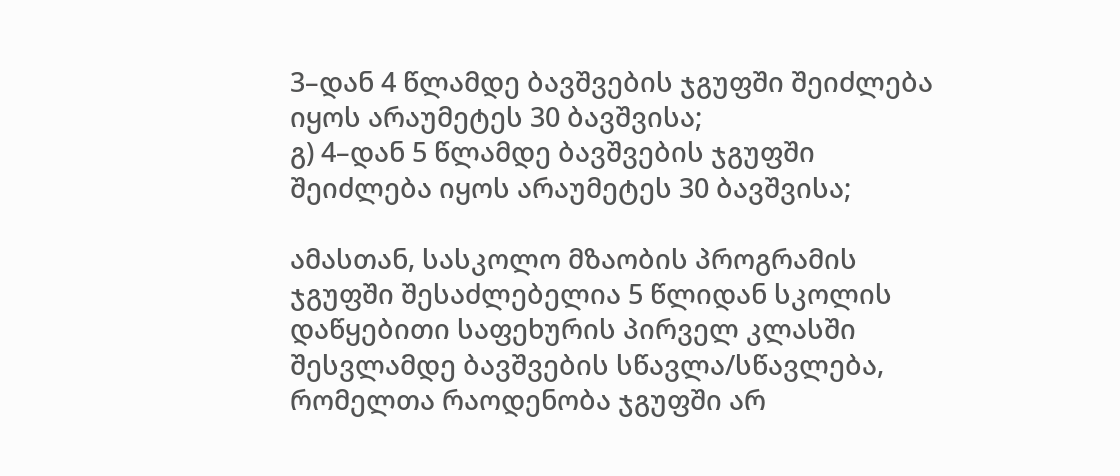3–დან 4 წლამდე ბავშვების ჯგუფში შეიძლება იყოს არაუმეტეს 30 ბავშვისა;
გ) 4–დან 5 წლამდე ბავშვების ჯგუფში შეიძლება იყოს არაუმეტეს 30 ბავშვისა;

ამასთან, სასკოლო მზაობის პროგრამის ჯგუფში შესაძლებელია 5 წლიდან სკოლის დაწყებითი საფეხურის პირველ კლასში შესვლამდე ბავშვების სწავლა/სწავლება, რომელთა რაოდენობა ჯგუფში არ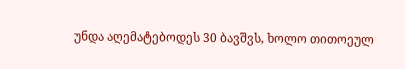უნდა აღემატებოდეს 30 ბავშვს, ხოლო თითოეულ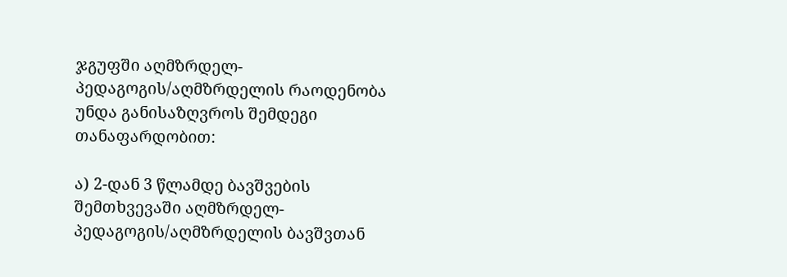ჯგუფში აღმზრდელ-პედაგოგის/აღმზრდელის რაოდენობა უნდა განისაზღვროს შემდეგი თანაფარდობით:

ა) 2-დან 3 წლამდე ბავშვების შემთხვევაში აღმზრდელ-პედაგოგის/აღმზრდელის ბავშვთან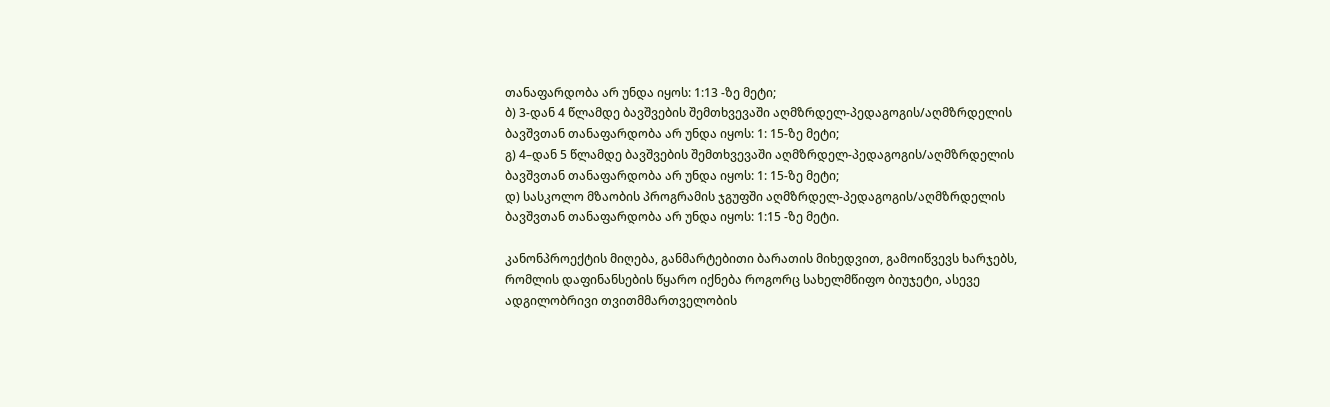თანაფარდობა არ უნდა იყოს: 1:13 -ზე მეტი;
ბ) 3-დან 4 წლამდე ბავშვების შემთხვევაში აღმზრდელ-პედაგოგის/აღმზრდელის ბავშვთან თანაფარდობა არ უნდა იყოს: 1: 15-ზე მეტი;
გ) 4–დან 5 წლამდე ბავშვების შემთხვევაში აღმზრდელ-პედაგოგის/აღმზრდელის ბავშვთან თანაფარდობა არ უნდა იყოს: 1: 15-ზე მეტი;
დ) სასკოლო მზაობის პროგრამის ჯგუფში აღმზრდელ-პედაგოგის/აღმზრდელის ბავშვთან თანაფარდობა არ უნდა იყოს: 1:15 -ზე მეტი.

კანონპროექტის მიღება, განმარტებითი ბარათის მიხედვით, გამოიწვევს ხარჯებს, რომლის დაფინანსების წყარო იქნება როგორც სახელმწიფო ბიუჯეტი, ასევე ადგილობრივი თვითმმართველობის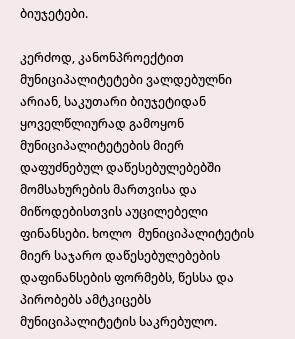ბიუჯეტები.

კერძოდ, კანონპროექტით მუნიციპალიტეტები ვალდებულნი არიან, საკუთარი ბიუჯეტიდან ყოველწლიურად გამოყონ მუნიციპალიტეტების მიერ დაფუძნებულ დაწესებულებებში მომსახურების მართვისა და მიწოდებისთვის აუცილებელი ფინანსები. ხოლო  მუნიციპალიტეტის მიერ საჯარო დაწესებულებების დაფინანსების ფორმებს, წესსა და პირობებს ამტკიცებს მუნიციპალიტეტის საკრებულო.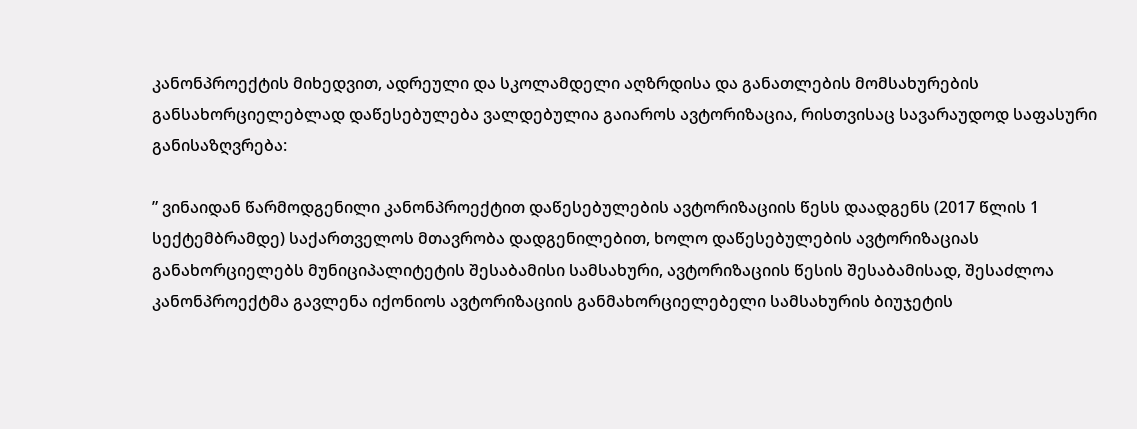კანონპროექტის მიხედვით, ადრეული და სკოლამდელი აღზრდისა და განათლების მომსახურების განსახორციელებლად დაწესებულება ვალდებულია გაიაროს ავტორიზაცია, რისთვისაც სავარაუდოდ საფასური განისაზღვრება:

” ვინაიდან წარმოდგენილი კანონპროექტით დაწესებულების ავტორიზაციის წესს დაადგენს (2017 წლის 1 სექტემბრამდე) საქართველოს მთავრობა დადგენილებით, ხოლო დაწესებულების ავტორიზაციას განახორციელებს მუნიციპალიტეტის შესაბამისი სამსახური, ავტორიზაციის წესის შესაბამისად, შესაძლოა კანონპროექტმა გავლენა იქონიოს ავტორიზაციის განმახორციელებელი სამსახურის ბიუჯეტის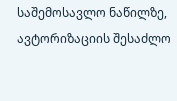საშემოსავლო ნაწილზე, ავტორიზაციის შესაძლო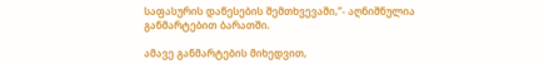საფასურის დაწესების შემთხვევაში,”- აღნიშნულია განმარტებით ბარათში.

ამავე განმარტების მიხედვით,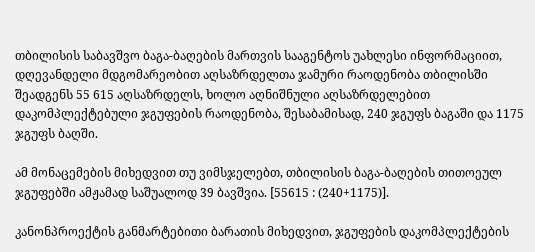თბილისის საბავშვო ბაგა-ბაღების მართვის სააგენტოს უახლესი ინფორმაციით, დღევანდელი მდგომარეობით აღსაზრდელთა ჯამური რაოდენობა თბილისში შეადგენს 55 615 აღსაზრდელს, ხოლო აღნიშნული აღსაზრდელებით დაკომპლექტებული ჯგუფების რაოდენობა, შესაბამისად, 240 ჯგუფს ბაგაში და 1175 ჯგუფს ბაღში.

ამ მონაცემების მიხედვით თუ ვიმსჯელებთ, თბილისის ბაგა-ბაღების თითოეულ ჯგუფებში ამჟამად საშუალოდ 39 ბავშვია. [55615 : (240+1175)].

კანონპროექტის განმარტებითი ბარათის მიხედვით, ჯგუფების დაკომპლექტების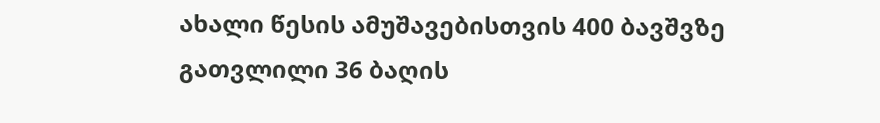ახალი წესის ამუშავებისთვის 400 ბავშვზე გათვლილი 36 ბაღის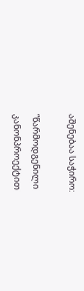აშენებაა საჭირო:

“წარმოდგენილი კანონპროექტით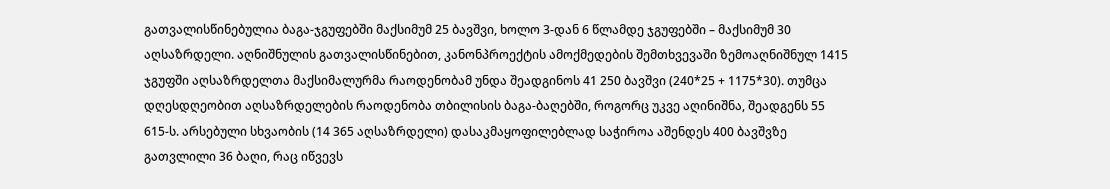გათვალისწინებულია ბაგა-ჯგუფებში მაქსიმუმ 25 ბავშვი, ხოლო 3-დან 6 წლამდე ჯგუფებში – მაქსიმუმ 30 აღსაზრდელი. აღნიშნულის გათვალისწინებით, კანონპროექტის ამოქმედების შემთხვევაში ზემოაღნიშნულ 1415 ჯგუფში აღსაზრდელთა მაქსიმალურმა რაოდენობამ უნდა შეადგინოს 41 250 ბავშვი (240*25 + 1175*30). თუმცა დღესდღეობით აღსაზრდელების რაოდენობა თბილისის ბაგა-ბაღებში, როგორც უკვე აღინიშნა, შეადგენს 55 615-ს. არსებული სხვაობის (14 365 აღსაზრდელი) დასაკმაყოფილებლად საჭიროა აშენდეს 400 ბავშვზე გათვლილი 36 ბაღი, რაც იწვევს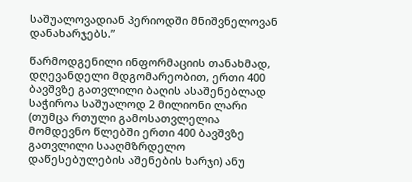საშუალოვადიან პერიოდში მნიშვნელოვან დანახარჯებს.”

წარმოდგენილი ინფორმაციის თანახმად, დღევანდელი მდგომარეობით, ერთი 400 ბავშვზე გათვლილი ბაღის ასაშენებლად საჭიროა საშუალოდ 2 მილიონი ლარი (თუმცა რთული გამოსათვლელია მომდევნო წლებში ერთი 400 ბავშვზე გათვლილი სააღმზრდელო დაწესებულების აშენების ხარჯი) ანუ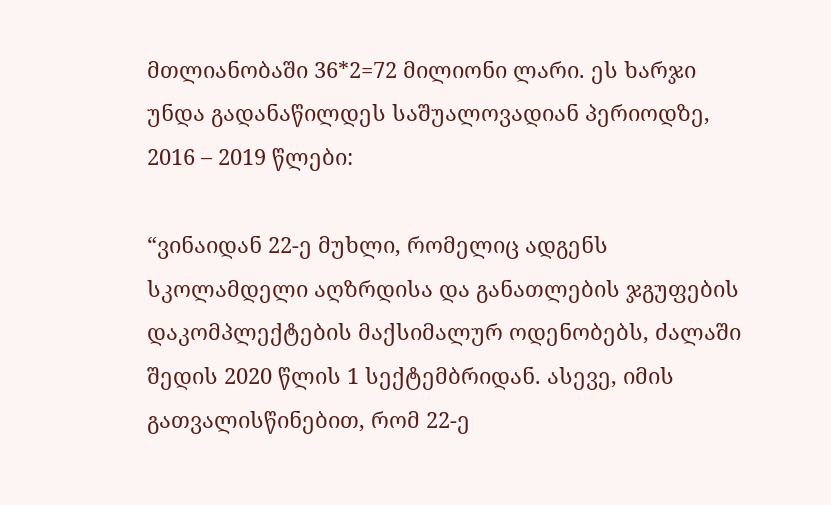მთლიანობაში 36*2=72 მილიონი ლარი. ეს ხარჯი უნდა გადანაწილდეს საშუალოვადიან პერიოდზე, 2016 – 2019 წლები:

“ვინაიდან 22-ე მუხლი, რომელიც ადგენს სკოლამდელი აღზრდისა და განათლების ჯგუფების დაკომპლექტების მაქსიმალურ ოდენობებს, ძალაში შედის 2020 წლის 1 სექტემბრიდან. ასევე, იმის გათვალისწინებით, რომ 22-ე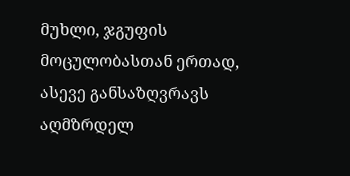მუხლი, ჯგუფის მოცულობასთან ერთად, ასევე განსაზღვრავს აღმზრდელ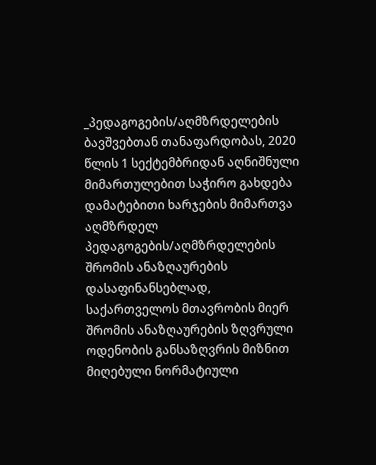_პედაგოგების/აღმზრდელების ბავშვებთან თანაფარდობას, 2020 წლის 1 სექტემბრიდან აღნიშნული მიმართულებით საჭირო გახდება დამატებითი ხარჯების მიმართვა აღმზრდელ პედაგოგების/აღმზრდელების შრომის ანაზღაურების დასაფინანსებლად, საქართველოს მთავრობის მიერ შრომის ანაზღაურების ზღვრული ოდენობის განსაზღვრის მიზნით მიღებული ნორმატიული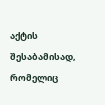აქტის შესაბამისად, რომელიც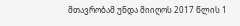მთავრობამ უნდა მიიღოს 2017 წლის 1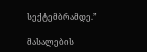სექტემბრამდე.”

მასალების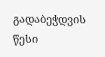გადაბეჭდვის წესი